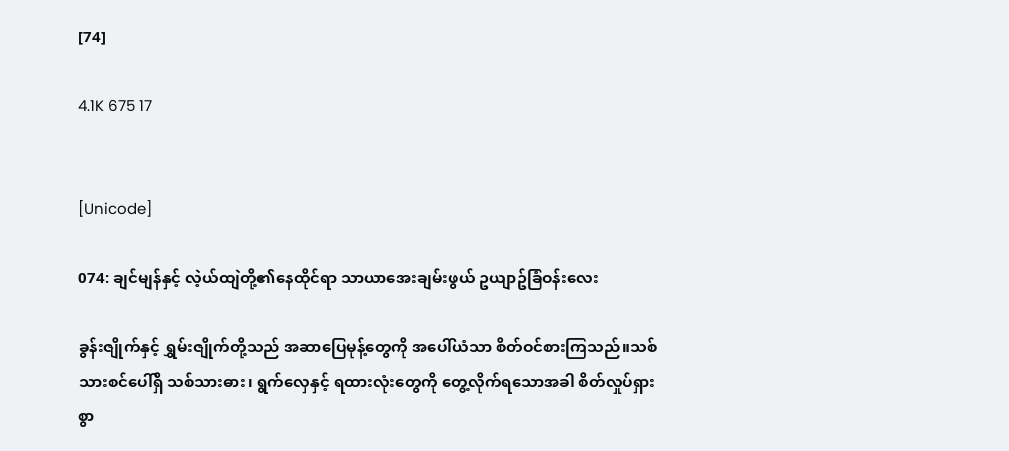[74]

4.1K 675 17


[Unicode]

074: ချင်မျန်နှင့် လဲ့ယ်ထျဲတို့၏နေထိုင်ရာ သာယာအေးချမ်းဖွယ် ဥယျာဥ်ခြံဝန်းလေး

ခွန်းဇျိုက်နှင့် ရွှမ်းဇျိုက်တို့သည် အဆာပြေမုန့်တွေကို အပေါ်ယံသာ စိတ်ဝင်စားကြသည်။သစ်သားစင်ပေါ်ရှိ သစ်သားဓား၊ ရွက်လှေနှင့် ရထားလုံးတွေကို တွေ့လိုက်ရသောအခါ စိတ်လှုပ်ရှားစွာ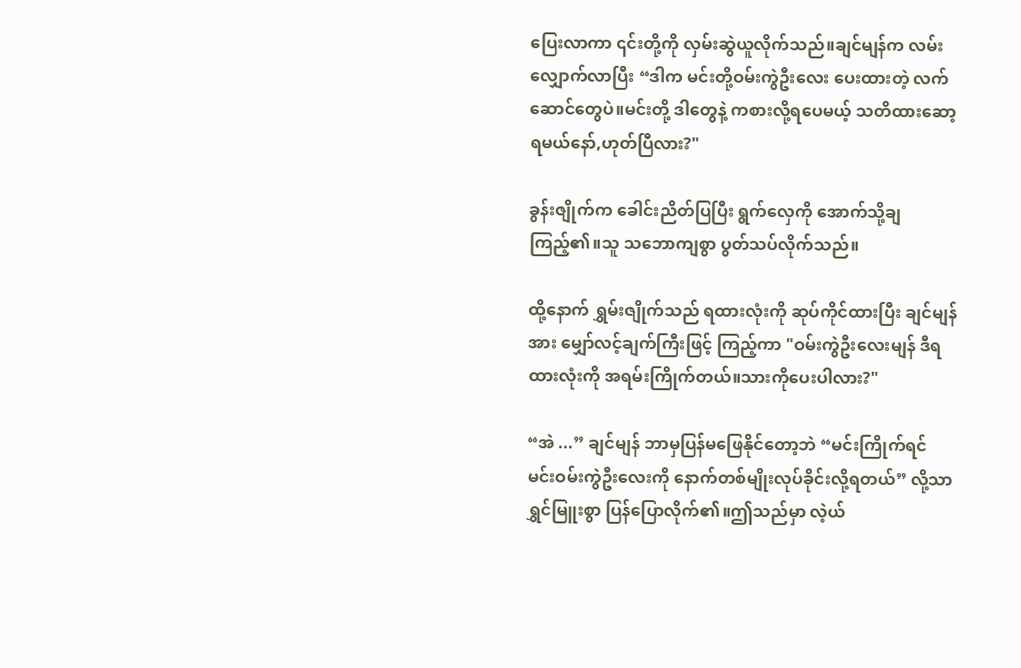ပြေးလာကာ ၎င်းတို့ကို လှမ်းဆွဲယူလိုက်သည်။ချင်မျန်က လမ်းလျှောက်လာပြီး “ဒါက မင်းတို့ဝမ်းကွဲဦးလေး ပေးထားတဲ့ လက်ဆောင်တွေပဲ။မင်းတို့ ဒါတွေနဲ့ ကစားလို့ရပေမယ့် သတိထားဆော့ရမယ်နော်,ဟုတ်ပြီလား?"

ခွန်းဇျိုက်က ခေါင်းညိတ်ပြပြီး ရွက်လှေကို အောက်သို့ချကြည့်၏။သူ သဘောကျစွာ ပွတ်သပ်လိုက်သည်။

ထို့နောက် ရွှမ်းဇျိုက်သည် ရထားလုံးကို ဆုပ်ကိုင်ထားပြီး ချင်မျန်အား မျှော်လင့်ချက်ကြီးဖြင့် ကြည့်ကာ "ဝမ်းကွဲဦးလေးမျန် ဒီရထားလုံးကို အရမ်းကြိုက်တယ်။သားကိုပေးပါလား?"

“အဲ ...” ချင်မျန် ဘာမှပြန်မဖြေနိုင်တော့ဘဲ “မင်းကြိုက်ရင် မင်းဝမ်းကွဲဦးလေးကို နောက်တစ်မျိုးလုပ်ခိုင်းလို့ရတယ်” လို့သာ ရွှင်မြူးစွာ ပြန်ပြောလိုက်၏။ဤသည်မှာ လဲ့ယ်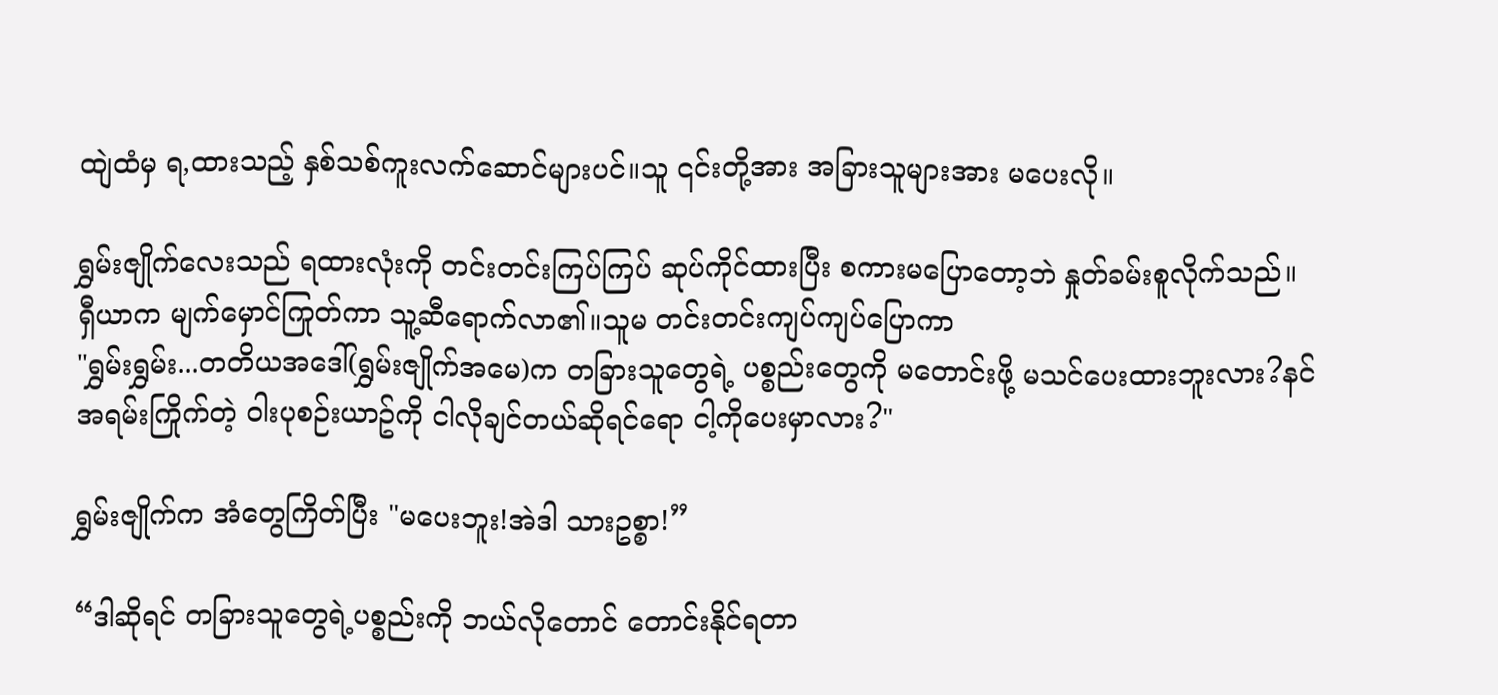ထျဲထံမှ ရ,ထားသည့် နှစ်သစ်ကူးလက်ဆောင်များပင်။သူ ၎င်းတို့အား အခြားသူများအား မပေးလို။

ရွှမ်းဇျိုက်လေးသည် ရထားလုံးကို တင်းတင်းကြပ်ကြပ် ဆုပ်ကိုင်ထားပြီး စကားမပြောတော့ဘဲ နှုတ်ခမ်းစူလိုက်သည်။
ရှီယာက မျက်မှောင်ကြုတ်ကာ သူ့ဆီရောက်လာ၏။သူမ တင်းတင်းကျပ်ကျပ်ပြောကာ
"ရွှမ်းရွှမ်း...တတိယအဒေါ်(ရွှမ်းဇျိုက်အမေ)က တခြားသူတွေရဲ့ ပစ္စည်းတွေကို မတောင်းဖို့ မသင်ပေးထားဘူးလား?နင်အရမ်းကြိုက်တဲ့ ဝါးပုစဉ်းယာဥ်ကို ငါလိုချင်တယ်ဆိုရင်ရော ငါ့ကိုပေးမှာလား?"

ရွှမ်းဇျိုက်က အံတွေကြိတ်ပြီး "မပေးဘူး!အဲဒါ သားဥစ္စာ!”

“ဒါဆိုရင် တခြားသူတွေရဲ့ပစ္စည်းကို ဘယ်လိုတောင် တောင်းနိုင်ရတာ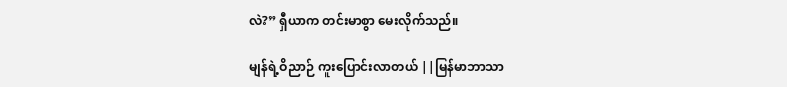လဲ?” ရှီယာက တင်းမာစွာ မေးလိုက်သည်။

မျန်ရဲ့ဝိညာဉ် ကူးပြောင်းလာတယ် ||မြန်မာဘာသာ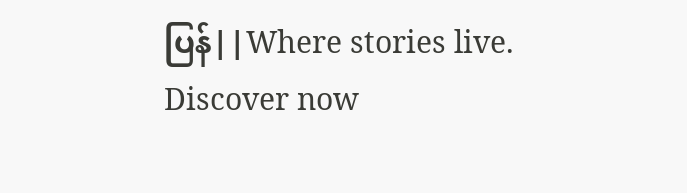ပြန်||Where stories live. Discover now